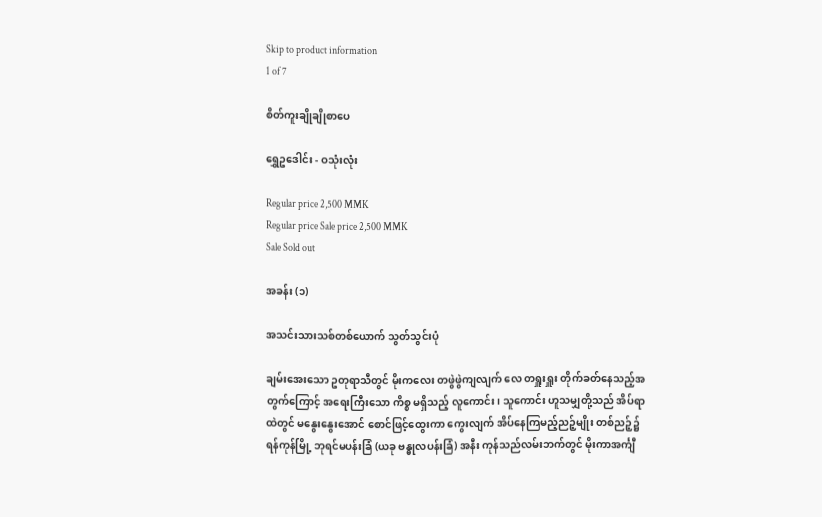Skip to product information
1 of 7

စိတ်ကူးချိုချိုစာပေ

ရွှေဥဒေါင်း - ဝသုံးလုံး

Regular price 2,500 MMK
Regular price Sale price 2,500 MMK
Sale Sold out

အခန်း (၁)

အသင်းသားသစ်တစ်ယောက် သွတ်သွင်းပုံ

ချမ်းအေးသော ဥတုရာသီတွင် မိုးကလေး တဖွဲဖွဲကျလျက် လေ တရှူးရှူး တိုက်ခတ်နေသည့်အတွက်ကြောင့် အရေးကြီးသော ကိစ္စ မရှိသည့် လူကောင်း၊ သူကောင်း ဟူသမျှတို့သည် အိပ်ရာထဲတွင် မနွေးနွေးအောင် စောင်ဖြင့်ထွေးကာ ကွေးလျက် အိပ်နေကြမည့်ညဉ့်မျိုး တစ်ညဉ့်၌ ရန်ကုန်မြို့ ဘုရင်မပန်းခြံ (ယခု ဗန္ဓုလပန်းခြံ) အနီး ကုန်သည်လမ်းဘက်တွင် မိုးကာအင်္ကျီ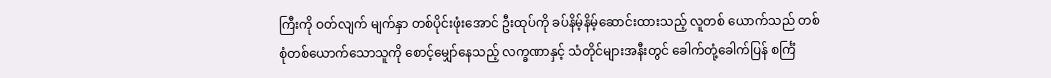ကြီးကို ဝတ်လျက် မျက်နှာ တစ်ပိုင်းဖုံးအောင် ဦးထုပ်ကို ခပ်နိမ့်နိမ့်ဆောင်းထားသည့် လူတစ် ယောက်သည် တစ်စုံတစ်ယောက်သောသူကို စောင့်မျှော်နေသည့် လက္ခဏာနှင့် သံတိုင်များအနီးတွင် ခေါက်တုံ့ခေါက်ပြန် စင်္ကြံ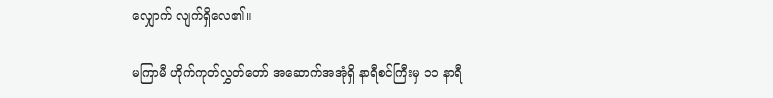လျှောက် လျက်ရှိလေ၏။

မကြာမီ ဟိုက်ကုတ်လွှတ်တော် အဆောက်အအုံရှိ နာရီစင်ကြီးမှ ၁၁ နာရီ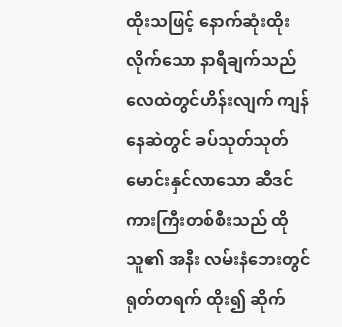ထိုးသဖြင့် နောက်ဆုံးထိုးလိုက်သော နာရီချက်သည် လေထဲတွင်ဟိန်းလျက် ကျန်နေဆဲတွင် ခပ်သုတ်သုတ် မောင်းနှင်လာသော ဆီဒင် ကားကြီးတစ်စီးသည် ထိုသူ၏ အနီး လမ်းနံဘေးတွင် ရုတ်တရက် ထိုး၍ ဆိုက်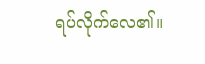ရပ်လိုက်လေ၏။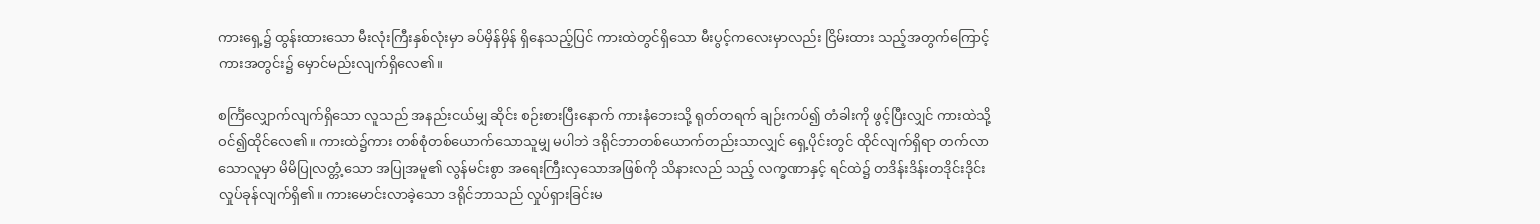ကားရှေ့၌ ထွန်းထားသော မီးလုံးကြီးနှစ်လုံးမှာ ခပ်မှိန်မှိန် ရှိနေသည့်ပြင် ကားထဲတွင်ရှိသော မီးပွင့်ကလေးမှာလည်း ငြိမ်းထား သည့်အတွက်ကြောင့် ကားအတွင်း၌ မှောင်မည်းလျက်ရှိလေ၏။

စင်္ကြံလျှောက်လျက်ရှိသော လူသည် အနည်းငယ်မျှ ဆိုင်း စဉ်းစားပြီးနောက် ကားနံဘေးသို့ ရုတ်တရက် ချဉ်းကပ်၍ တံခါးကို ဖွင့်ပြီးလျှင် ကားထဲသို့ ဝင်၍ထိုင်လေ၏။ ကားထဲ၌ကား တစ်စုံတစ်ယောက်သောသူမျှ မပါဘဲ ဒရိုင်ဘာတစ်ယောက်တည်းသာလျှင် ရှေ့ပိုင်းတွင် ထိုင်လျက်ရှိရာ တက်လာသောလူမှာ မိမိပြုလတ္တံ့သော အပြုအမူ၏ လွန်မင်းစွာ အရေးကြီးလှသောအဖြစ်ကို သိနားလည် သည့် လက္ခဏာနှင့် ရင်ထဲ၌ တဒိန်းဒိန်းတဒိုင်းဒိုင်း လှုပ်ခုန်လျက်ရှိ၏။ ကားမောင်းလာခဲ့သော ဒရိုင်ဘာသည် လှုပ်ရှားခြင်းမ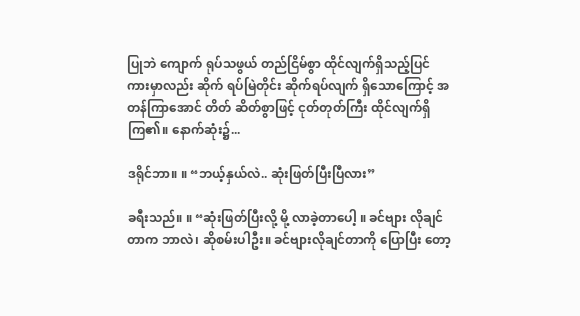ပြုဘဲ ကျောက် ရုပ်သဖွယ် တည်ငြိမ်စွာ ထိုင်လျက်ရှိသည့်ပြင် ကားမှာလည်း ဆိုက် ရပ်မြဲတိုင်း ဆိုက်ရပ်လျက် ရှိသောကြောင့် အတန်ကြာအောင် တိတ် ဆိတ်စွာဖြင့် ငုတ်တုတ်ကြီး ထိုင်လျက်ရှိကြ၏။ နောက်ဆုံး၌...

ဒရိုင်ဘာ။ ။ “ဘယ့်နှယ်လဲ.. ဆုံးဖြတ်ပြီးပြီလား”

ခရီးသည်။ ။ “ဆုံးဖြတ်ပြီးလို့ မို့ လာခဲ့တာပေါ့ ။ ခင်ဗျား လိုချင်တာက ဘာလဲ၊ ဆိုစမ်းပါဦး။ ခင်ဗျားလိုချင်တာကို ပြောပြီး တော့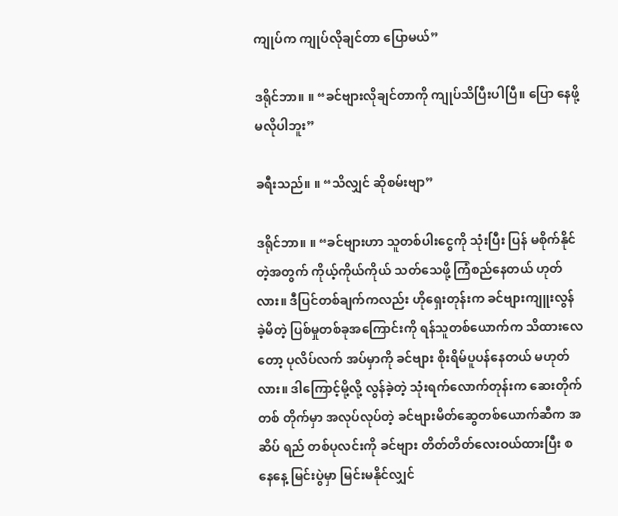ကျုပ်က ကျုပ်လိုချင်တာ ပြောမယ်”

ဒရိုင်ဘာ။ ။ “ခင်ဗျားလိုချင်တာကို ကျုပ်သိပြီးပါပြီ။ ပြော နေဖို့ မလိုပါဘူး”

ခရီးသည်။ ။ “သိလျှင် ဆိုစမ်းဗျာ”

ဒရိုင်ဘာ။ ။ “ခင်ဗျားဟာ သူတစ်ပါးငွေကို သုံးပြီး ပြန် မစိုက်နိုင်တဲ့အတွက် ကိုယ့်ကိုယ်ကိုယ် သတ်သေဖို့ ကြံစည်နေတယ် ဟုတ်လား။ ဒီပြင်တစ်ချက်ကလည်း ဟိုရှေးတုန်းက ခင်ဗျားကျူးလွန် ခဲ့မိတဲ့ ပြစ်မှုတစ်ခုအကြောင်းကို ရန်သူတစ်ယောက်က သိထားလေတော့ ပုလိပ်လက် အပ်မှာကို ခင်ဗျား စိုးရိမ်ပူပန်နေတယ် မဟုတ်လား။ ဒါကြောင့်မို့လို့ လွန်ခဲ့တဲ့ သုံးရက်လောက်တုန်းက ဆေးတိုက်တစ် တိုက်မှာ အလုပ်လုပ်တဲ့ ခင်ဗျားမိတ်ဆွေတစ်ယောက်ဆီက အဆိပ် ရည် တစ်ပုလင်းကို ခင်ဗျား တိတ်တိတ်လေးဝယ်ထားပြီး စနေနေ့ မြင်းပွဲမှာ မြင်းမနိုင်လျှင်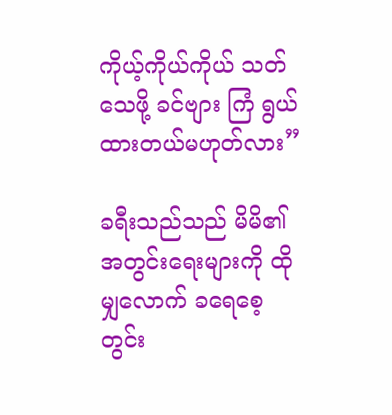ကိုယ့်ကိုယ်ကိုယ် သတ်သေဖို့ ခင်ဗျား ကြံ ရွယ်ထားတယ်မဟုတ်လား”

ခရီးသည်သည် မိမိ၏အတွင်းရေးများကို ထိုမျှလောက် ခရေစေ့ တွင်း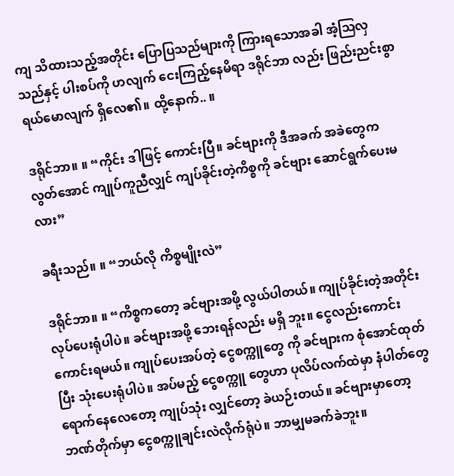ကျ သိထားသည့်အတိုင်း ပြောပြသည်များကို ကြားရသောအခါ အံ့သြလှသည်နှင့် ပါးစပ်ကို ဟလျက် ငေးကြည့်နေမိရာ ဒရိုင်ဘာ လည်း ဖြည်းညင်းစွာ ရယ်မောလျက် ရှိလေ၏။ ထို့နောက်.. ။

ဒရိုင်ဘာ။ ။ “ကိုင်း ဒါဖြင့် ကောင်းပြီ။ ခင်ဗျားကို ဒီအခက် အခဲတွေက လွတ်အောင် ကျုပ်ကူညီလျှင် ကျပ်ခိုင်းတဲ့ကိစ္စကို ခင်ဗျား ဆောင်ရွက်ပေးမလား”

ခရီးသည်။ ။ “ဘယ်လို ကိစ္စမျိုးလဲ”

ဒရိုင်ဘာ။ ။ “ကိစ္စကတော့ ခင်ဗျားအဖို့ လွယ်ပါတယ်။ ကျုပ်ခိုင်းတဲ့အတိုင်း လုပ်ပေးရုံပါပဲ။ ခင်ဗျားအဖို့ ဘေးရန်လည်း မရှိ ဘူး။ ငွေလည်းကောင်းကောင်းရမယ်။ ကျုပ်ပေးအပ်တဲ့ ငွေစက္ကူတွေ ကို ခင်ဗျားက စုံအောင်ထုတ်ပြီး သုံးပေးရုံပါပဲ။ အပ်မည့် ငွေစက္ကူ တွေဟာ ပုလိပ်လက်ထဲမှာ နံပါတ်တွေ ရောက်နေလေတော့ ကျုပ်သုံး လျှင်တော့ ခဲယဉ်းတယ်။ ခင်ဗျားမှာတော့ ဘဏ်တိုက်မှာ ငွေစက္ကူချင်းလဲလိုက်ရုံပဲ။ ဘာမျှမခက်ခဲဘူး။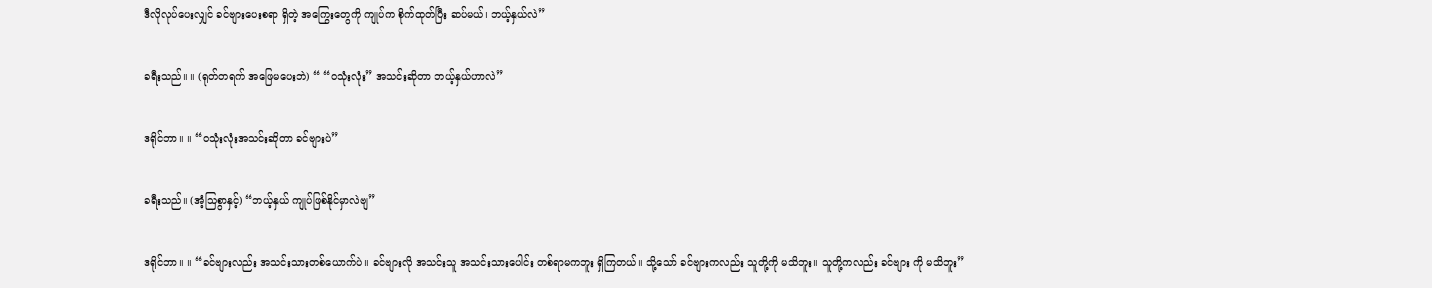ဒီလိုလုပ်ပေးလျှင် ခင်ဗျားပေးစရာ ရှိတဲ့ အကြွေးတွေကို ကျုပ်က စိုက်ထုတ်ပြီး ဆပ်မယ်၊ ဘယ့်နှယ်လဲ”

ခရီးသည်။ ။ (ရုတ်တရက် အဖြေမပေးဘဲ) “ “ဝသုံးလုံး” အသင်းဆိုတာ ဘယ့်နှယ်ဟာလဲ”

ဒရိုင်ဘာ။ ။ “ဝသုံးလုံးအသင်းဆိုတာ ခင်ဗျားပဲ”

ခရီးသည်။ (အံ့သြစွာနှင့်) “ဘယ့်နှယ် ကျုပ်ဖြစ်နိုင်မှာလဲဗျ”

ဒရိုင်ဘာ။ ။ “ခင်ဗျားလည်း အသင်းသားတစ်ယောက်ပဲ။ ခင်ဗျားလို အသင်းသူ အသင်းသားပေါင်း တစ်ရာမကဘူး ရှိကြတယ်။ သို့သော် ခင်ဗျားကလည်း သူတို့ကို မသိဘူး။ သူတို့ကလည်း ခင်ဗျား ကို မသိဘူး”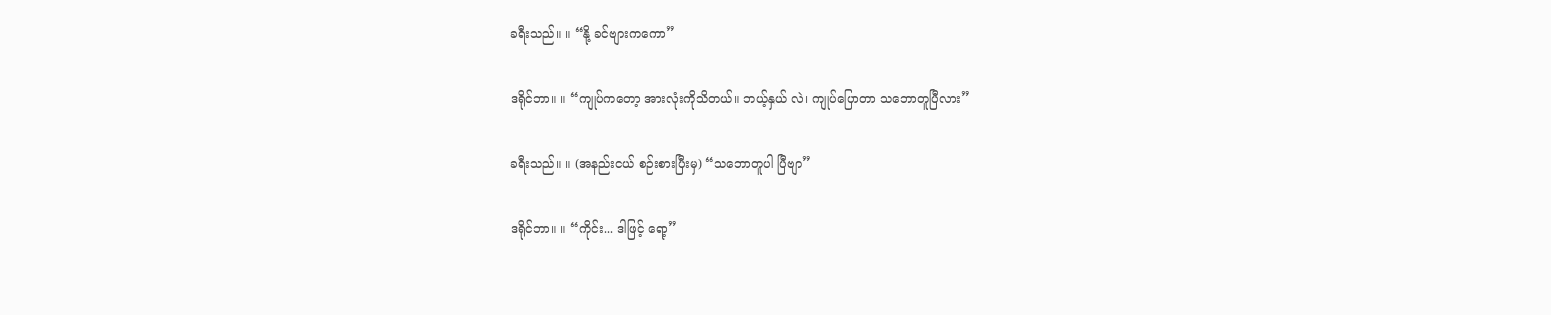ခရီးသည်။ ။ “နို့ ခင်ဗျားကကော”

ဒရိုင်ဘာ။ ။ “ကျုပ်ကတော့ အားလုံးကိုသိတယ်။ ဘယ့်နှယ် လဲ၊ ကျုပ်ပြောတာ သဘောတူပြီလား”

ခရီးသည်။ ။ (အနည်းငယ် စဉ်းစားပြီးမှ) “သဘောတူပါ ပြီဗျာ”

ဒရိုင်ဘာ။ ။ “ကိုင်း... ဒါဖြင့် ရော့”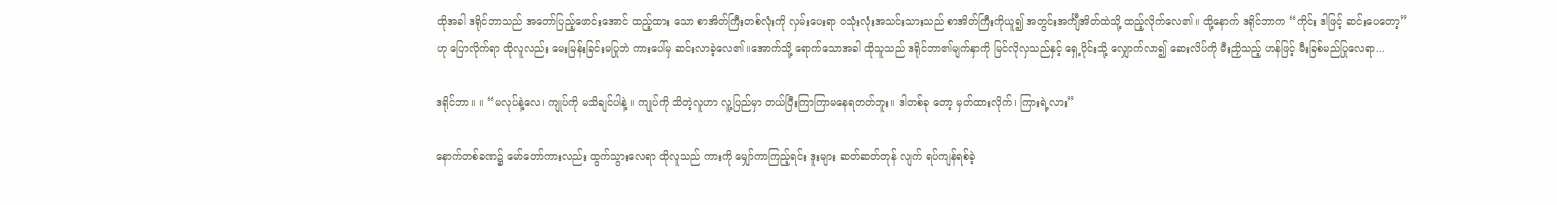ထိုအခါ ဒရိုင်ဘာသည် အတော်ပြည့်ဖောင်းအောင် ထည့်ထား သော စာအိတ်ကြီးတစ်လုံးကို လှမ်းပေးရာ ဝသုံးလုံးအသင်းသားသည် စာအိတ်ကြီးကိုယူ၍ အတွင်းအင်္ကျီအိတ်ထဲသို့ ထည့်လိုက်လေ၏။ ထို့နောက် ဒရိုင်ဘာက “ကိုင်း ဒါဖြင့် ဆင်းပေတော့” ဟု ပြောလိုက်ရာ ထိုလူလည်း မေးမြန်းခြင်းမပြုဘဲ ကားပေါ်မှ ဆင်းလာခဲ့လေ၏။အောက်သို့ ရောက်သောအခါ ထိုသူသည် ဒရိုင်ဘာ၏မျက်နှာကို မြင်လိုလှသည်နှင့် ရှေ့ပိုင်းသို့ လျှောက်လာ၍ ဆေးလိပ်ကို မီးညှိသည့် ဟန်ဖြင့် မီးခြစ်မည်ပြုလေရာ...

ဒရိုင်ဘာ။ ။ “မလုပ်နဲ့လေ၊ ကျုပ်ကို မသိချင်ပါနဲ့ ။ ကျုပ်ကို သိတဲ့လူဟာ လူ့ပြည်မှာ တယ်ပြီးကြာကြာမနေရတတ်ဘူး။ ဒါတစ်ခု တော့ မှတ်ထားလိုက်၊ ကြားရဲ့လား”

နောက်တစ်ခဏ၌ မော်တော်ကားလည်း ထွက်သွားလေရာ ထိုလူသည် ကားကို မျှော်ကာကြည့်ရင်း ဒူးများ ဆတ်ဆတ်တုန် လျက် ရပ်ကျန်ရစ်ခဲ့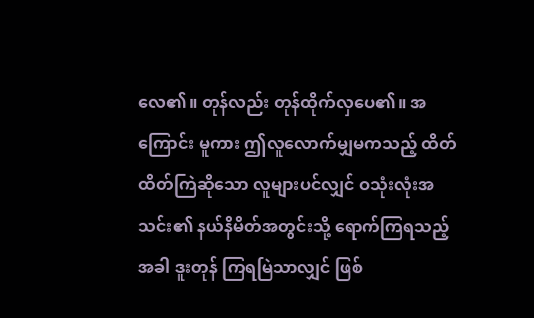လေ၏။ တုန်လည်း တုန်ထိုက်လှပေ၏။ အကြောင်း မူကား ဤလူလောက်မျှမကသည့် ထိတ်ထိတ်ကြဲဆိုသော လူများပင်လျှင် ဝသုံးလုံးအသင်း၏ နယ်နိမိတ်အတွင်းသို့ ရောက်ကြရသည့်အခါ ဒူးတုန် ကြရမြဲသာလျှင် ဖြစ်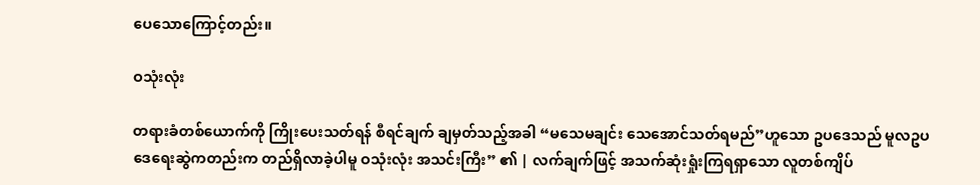ပေသောကြောင့်တည်း။

ဝသုံးလုံး

တရားခံတစ်ယောက်ကို ကြိုးပေးသတ်ရန် စီရင်ချက် ချမှတ်သည့်အခါ “မသေမချင်း သေအောင်သတ်ရမည်”ဟူသော ဥပဒေသည် မူလဥပဒေရေးဆွဲကတည်းက တည်ရှိလာခဲ့ပါမူ ဝသုံးလုံး အသင်းကြီး” ၏ | လက်ချက်ဖြင့် အသက်ဆုံးရှုံးကြရရှာသော လူတစ်ကျိပ်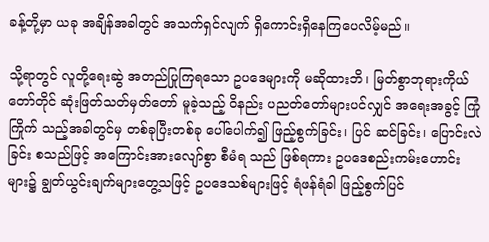ခန့်တို့မှာ ယခု အချိန်အခါတွင် အသက်ရှင်လျက် ရှိကောင်းရှိနေကြပေလိမ့်မည်။

သို့ရာတွင် လူတို့ရေးဆွဲ အတည်ပြုကြရသော ဥပဒေများကို မဆိုထားဘိ၊ မြတ်စွာဘုရားကိုယ်တော်တိုင် ဆုံးဖြတ်သတ်မှတ်တော် မူခဲ့သည့် ဝိနည်း ပညတ်တော်များပင်လျှင် အရေးအခွင့် ကြုံကြိုက် သည့်အခါတွင်မှ တစ်ခုပြီးတစ်ခု ပေါ်ပေါက်၍ ဖြည့်စွက်ခြင်း၊ ပြင် ဆင်ခြင်း၊ ပြောင်းလဲခြင်း စသည်ဖြင့် အကြောင်းအားလျော်စွာ စီမံရ သည် ဖြစ်ရကား ဥပဒေစည်းကမ်းဟောင်းများ၌ ချွတ်ယွင်းချက်များတွေ့သဖြင့် ဥပဒေသစ်များဖြင့် ရံဖန်ရံခါ ဖြည့်စွက်ပြင်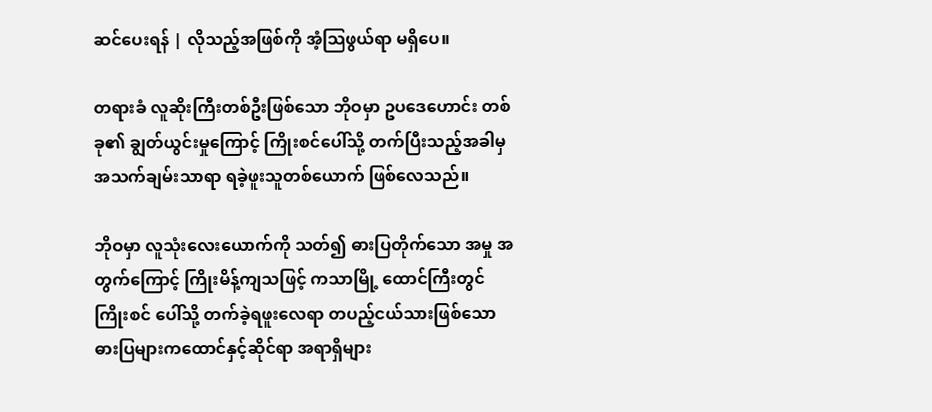ဆင်ပေးရန် | လိုသည့်အဖြစ်ကို အံ့သြဖွယ်ရာ မရှိပေ။

တရားခံ လူဆိုးကြီးတစ်ဦးဖြစ်သော ဘိုဝမှာ ဥပဒေဟောင်း တစ်ခု၏ ချွတ်ယွင်းမှုကြောင့် ကြိုးစင်ပေါ်သို့ တက်ပြီးသည့်အခါမှ အသက်ချမ်းသာရာ ရခဲ့ဖူးသူတစ်ယောက် ဖြစ်လေသည်။

ဘိုဝမှာ လူသုံးလေးယောက်ကို သတ်၍ ဓားပြတိုက်သော အမှု အတွက်ကြောင့် ကြိုးမိန့်ကျသဖြင့် ကသာမြို့ ထောင်ကြီးတွင် ကြိုးစင် ပေါ်သို့ တက်ခဲ့ရဖူးလေရာ တပည့်ငယ်သားဖြစ်သော ဓားပြများကထောင်နှင့်ဆိုင်ရာ အရာရှိများ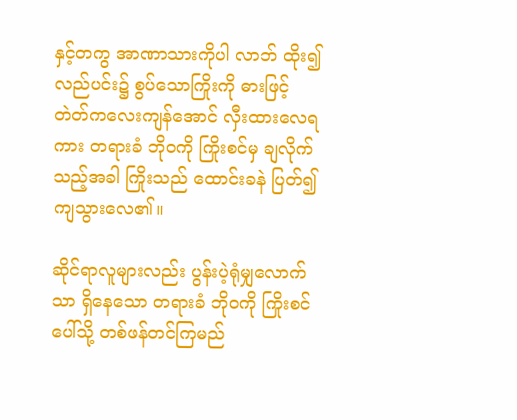နှင့်တကွ အာဏာသားကိုပါ လာဘ် ထိုး၍ လည်ပင်း၌ စွပ်သောကြိုးကို ဓားဖြင့် တဲတ်ကလေးကျန်အောင် လှီးထားလေရကား တရားခံ ဘိုဝကို ကြိုးစင်မှ ချလိုက်သည့်အခါ ကြိုးသည် ထောင်းခနဲ ပြတ်၍ ကျသွားလေ၏။

ဆိုင်ရာလူများလည်း ပွန်းပဲ့ရုံမျှလောက်သာ ရှိနေသော တရားခံ ဘိုဝကို ကြိုးစင်ပေါ်သို့ တစ်ဖန်တင်ကြမည်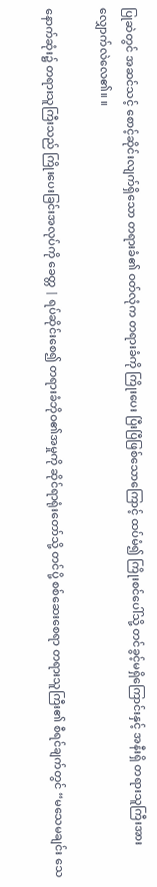ပြုဆဲတွင် အဆင်သင့် စောင့်ဆိုင်းလျက်ရှိသော တရားခံ၏ ဝတ်လုံက တရားခံကို ကြိုးပေး ပြီးပြီဖြစ်သောကြောင့် ထပ်မံ၍ ကြိုးစင်ပေါ်သို့ တင်ခွင့်မရှိကြောင်းနှင့် အနီးရှိ တရားသူကြီးအား လျှောက်လဲလေ၏။ ။

နောက်ဆုံး၌ တရားသူကြီးသည် ကြိုးပေးခြင်းအလုပ်ကို ခေတ္တ | ရပ်ဆိုင်းစေ၍ တရားခံဘိုဝ၏အမှုကို ဆိုင်ရာရုံးတော်သို့ တင်ပို့ စစ်ဆေးစေရာ တရားသူကြီး၏ စီရင်ချက်တွင် “မသေမချင်း သေ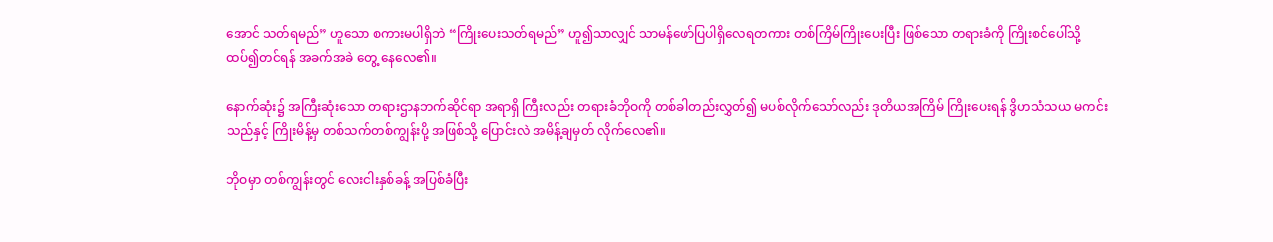အောင် သတ်ရမည်” ဟူသော စကားမပါရှိဘဲ “ကြိုးပေးသတ်ရမည်” ဟူ၍သာလျှင် သာမန်ဖော်ပြပါရှိလေရတကား တစ်ကြိမ်ကြိုးပေးပြီး ဖြစ်သော တရားခံကို ကြိုးစင်ပေါ်သို့ ထပ်၍တင်ရန် အခက်အခဲ တွေ့ နေလေ၏။

နောက်ဆုံး၌ အကြီးဆုံးသော တရားဌာနဘက်ဆိုင်ရာ အရာရှိ ကြီးလည်း တရားခံဘိုဝကို တစ်ခါတည်းလွှတ်၍ မပစ်လိုက်သော်လည်း ဒုတိယအကြိမ် ကြိုးပေးရန် ဒွိဟသံသယ မကင်းသည်နှင့် ကြိုးမိန့်မှ တစ်သက်တစ်ကျွန်းပို့ အဖြစ်သို့ ပြောင်းလဲ အမိန့်ချမှတ် လိုက်လေ၏။

ဘိုဝမှာ တစ်ကျွန်းတွင် လေးငါးနှစ်ခန့် အပြစ်ခံပြီး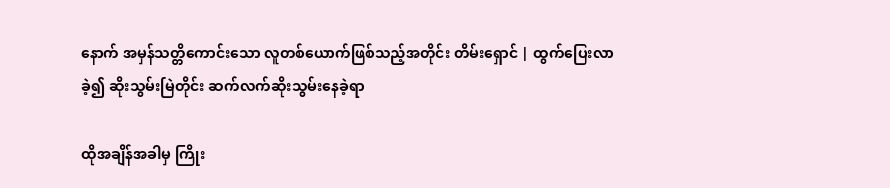နောက် အမှန်သတ္တိကောင်းသော လူတစ်ယောက်ဖြစ်သည့်အတိုင်း တိမ်းရှောင် | ထွက်ပြေးလာခဲ့၍ ဆိုးသွမ်းမြဲတိုင်း ဆက်လက်ဆိုးသွမ်းနေခဲ့ရာ

ထိုအချိန်အခါမှ ကြိုး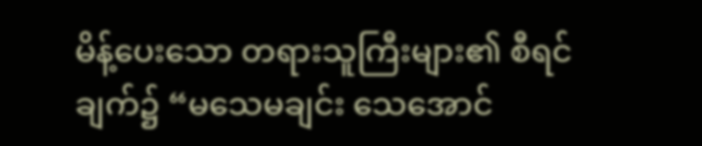မိန့်ပေးသော တရားသူကြီးများ၏ စီရင်ချက်၌ “မသေမချင်း သေအောင်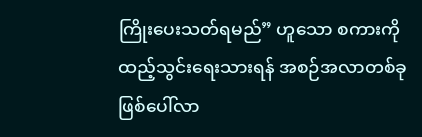ကြိုးပေးသတ်ရမည်” ဟူသော စကားကို ထည့်သွင်းရေးသားရန် အစဉ်အလာတစ်ခု ဖြစ်ပေါ်လာ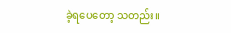ခဲ့ရပေတော့ သတည်း။